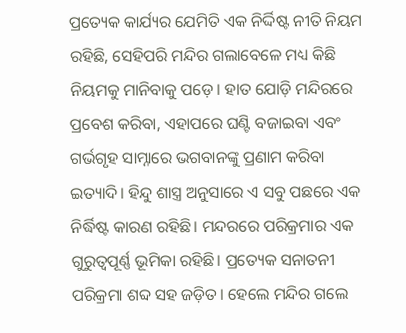ପ୍ରତ୍ୟେକ କାର୍ଯ୍ୟର ଯେମିତି ଏକ ନିର୍ଦ୍ଦିଷ୍ଟ ନୀତି ନିୟମ ରହିଛି, ସେହିପରି ମନ୍ଦିର ଗଲାବେଳେ ମଧ୍ୟ କିଛି ନିୟମକୁ ମାନିବାକୁ ପଡ଼େ। ହାତ ଯୋଡ଼ି ମନ୍ଦିରରେ ପ୍ରବେଶ କରିବା, ଏହାପରେ ଘଣ୍ଟି ବଜାଇବା ଏବଂ ଗର୍ଭଗୃହ ସାମ୍ନାରେ ଭଗବାନଙ୍କୁ ପ୍ରଣାମ କରିବା ଇତ୍ୟାଦି। ହିନ୍ଦୁ ଶାସ୍ତ୍ର ଅନୁସାରେ ଏ ସବୁ ପଛରେ ଏକ ନିର୍ଦ୍ଧିଷ୍ଟ କାରଣ ରହିଛି। ମନ୍ଦରରେ ପରିକ୍ରମାର ଏକ ଗୁରୁତ୍ୱପୂର୍ଣ୍ଣ ଭୂମିକା ରହିଛି। ପ୍ରତ୍ୟେକ ସନାତନୀ ପରିକ୍ରମା ଶବ୍ଦ ସହ ଜଡ଼ିତ। ହେଲେ ମନ୍ଦିର ଗଲେ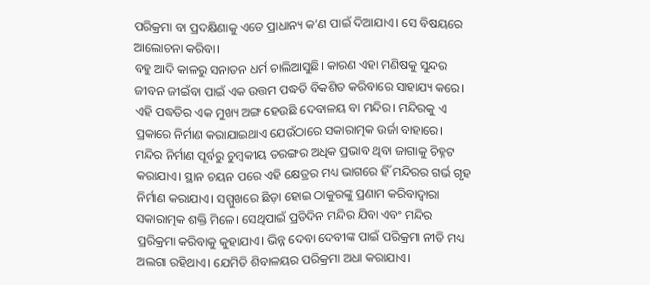ପରିକ୍ରମା ବା ପ୍ରଦକ୍ଷିଣାକୁ ଏତେ ପ୍ରାଧାନ୍ୟ କ’ଣ ପାଇଁ ଦିଆଯାଏ। ସେ ବିଷୟରେ ଆଲୋଚନା କରିବା।
ବହୁ ଆଦି କାଳରୁ ସନାତନ ଧର୍ମ ଚାଲିଆସୁଛି। କାରଣ ଏହା ମଣିଷକୁ ସୁନ୍ଦର ଜୀବନ ଜୀଇଁବା ପାଇଁ ଏକ ଉତ୍ତମ ପଦ୍ଧତି ବିକଶିତ କରିବାରେ ସାହାଯ୍ୟ କରେ। ଏହି ପଦ୍ଧତିର ଏକ ମୁଖ୍ୟ ଅଙ୍ଗ ହେଉଛି ଦେବାଳୟ ବା ମନ୍ଦିର। ମନ୍ଦିରକୁ ଏ ପ୍ରକାରେ ନିର୍ମାଣ କରାଯାଇଥାଏ ଯେଉଁଠାରେ ସକାରାତ୍ମକ ଉର୍ଜା ବାହାରେ। ମନ୍ଦିର ନିର୍ମାଣ ପୂର୍ବରୁ ଚୁମ୍ବକୀୟ ତରଙ୍ଗର ଅଧିକ ପ୍ରଭାବ ଥିବା ଜାଗାକୁ ଚିହ୍ନଟ କରାଯାଏ। ସ୍ଥାନ ଚୟନ ପରେ ଏହି କ୍ଷେତ୍ରର ମଧ୍ୟ ଭାଗରେ ହିଁ ମନ୍ଦିରର ଗର୍ଭ ଗୃହ ନିର୍ମାଣ କରାଯାଏ। ସମ୍ମୁଖରେ ଛିଡ଼ା ହୋଇ ଠାକୁରଙ୍କୁ ପ୍ରଣାମ କରିବାଦ୍ୱାରା ସକାରାତ୍ମକ ଶକ୍ତି ମିଳେ। ସେଥିପାଇଁ ପ୍ରତିଦିନ ମନ୍ଦିର ଯିବା ଏବଂ ମନ୍ଦିର ପ୍ରରିକ୍ରମା କରିବାକୁ କୁହାଯାଏ। ଭିନ୍ନ ଦେବା ଦେବୀଙ୍କ ପାଇଁ ପରିକ୍ରମା ନୀତି ମଧ୍ୟ ଅଲଗା ରହିଥାଏ। ଯେମିତି ଶିବାଳୟର ପରିକ୍ରମା ଅଧା କରାଯାଏ।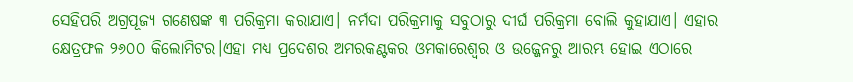ସେହିପରି ଅଗ୍ରପୂଜ୍ୟ ଗଣେଷଙ୍କ ୩ ପରିକ୍ରମା କରାଯାଏ। ନର୍ମଦା ପରିକ୍ରମାକୁ ସବୁଠାରୁ ଦୀର୍ଘ ପରିକ୍ରମା ବୋଲି କୁହାଯାଏ। ଏହାର କ୍ଷେତ୍ରଫଳ ୨୬୦୦ କିଲୋମିଟର।ଏହା ମଧ୍ୟ ପ୍ରଦେଶର ଅମରକଣ୍ଟକର ଓମକାରେଶ୍ୱର ଓ ଉଜ୍ଜେନରୁ ଆରମ୍ଭ ହୋଇ ଏଠାରେ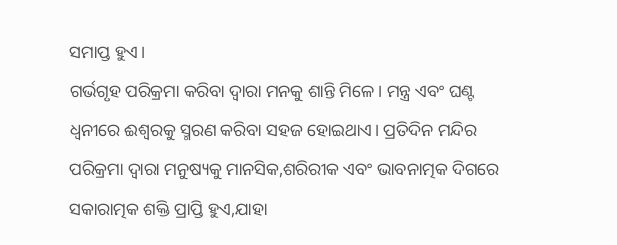ସମାପ୍ତ ହୁଏ।
ଗର୍ଭଗୃହ ପରିକ୍ରମା କରିବା ଦ୍ୱାରା ମନକୁ ଶାନ୍ତି ମିଳେ। ମନ୍ତ୍ର ଏବଂ ଘଣ୍ଟ ଧ୍ୱନୀରେ ଈଶ୍ୱରକୁ ସ୍ମରଣ କରିବା ସହଜ ହୋଇଥାଏ। ପ୍ରତିଦିନ ମନ୍ଦିର ପରିକ୍ରମା ଦ୍ୱାରା ମନୁଷ୍ୟକୁ ମାନସିକ,ଶରିରୀକ ଏବଂ ଭାବନାତ୍ମକ ଦିଗରେ ସକାରାତ୍ମକ ଶକ୍ତି ପ୍ରାପ୍ତି ହୁଏ,ଯାହା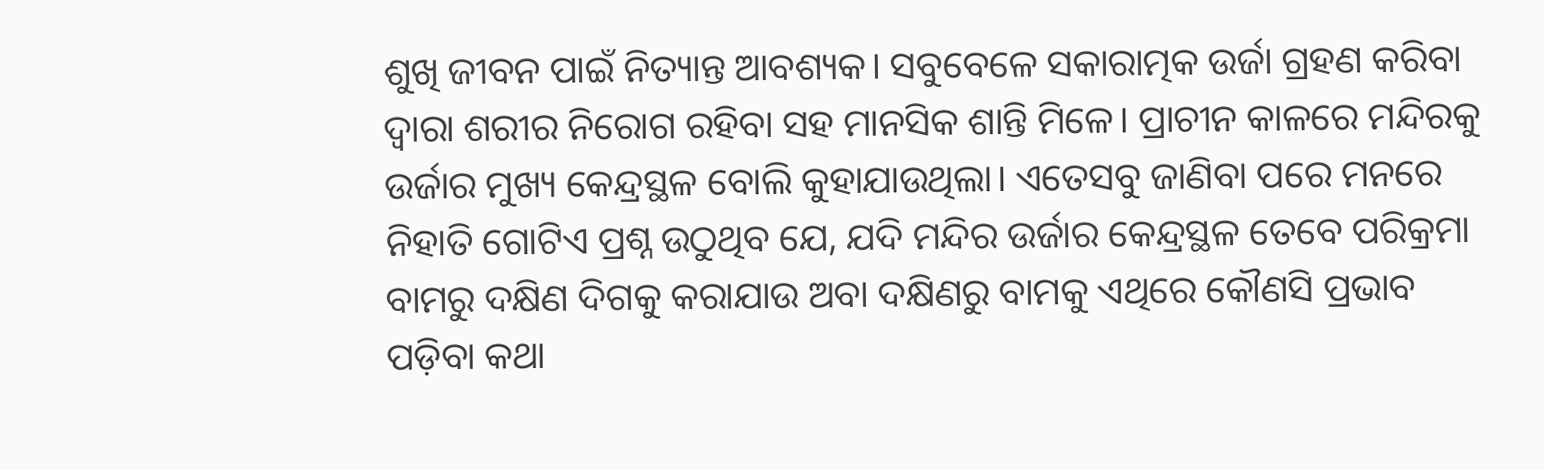ଶୁଖି ଜୀବନ ପାଇଁ ନିତ୍ୟାନ୍ତ ଆବଶ୍ୟକ। ସବୁବେଳେ ସକାରାତ୍ମକ ଉର୍ଜା ଗ୍ରହଣ କରିବା ଦ୍ୱାରା ଶରୀର ନିରୋଗ ରହିବା ସହ ମାନସିକ ଶାନ୍ତି ମିଳେ। ପ୍ରାଚୀନ କାଳରେ ମନ୍ଦିରକୁ ଉର୍ଜାର ମୁଖ୍ୟ କେନ୍ଦ୍ରସ୍ଥଳ ବୋଲି କୁହାଯାଉଥିଲା। ଏତେସବୁ ଜାଣିବା ପରେ ମନରେ ନିହାତି ଗୋଟିଏ ପ୍ରଶ୍ନ ଉଠୁଥିବ ଯେ, ଯଦି ମନ୍ଦିର ଉର୍ଜାର କେନ୍ଦ୍ରସ୍ଥଳ ତେବେ ପରିକ୍ରମା ବାମରୁ ଦକ୍ଷିଣ ଦିଗକୁ କରାଯାଉ ଅବା ଦକ୍ଷିଣରୁ ବାମକୁ ଏଥିରେ କୌଣସି ପ୍ରଭାବ ପଡ଼ିବା କଥା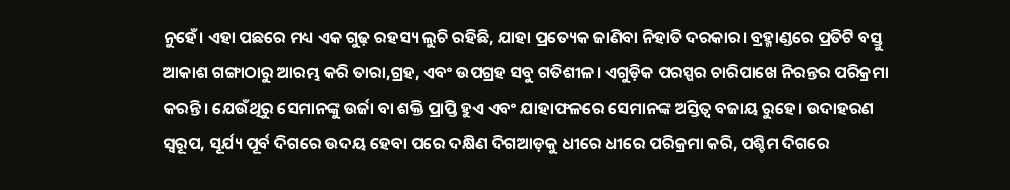ନୁହେଁ। ଏହା ପଛରେ ମଧ୍ୟ ଏକ ଗୁଢ଼ ରହସ୍ୟ ଲୁଚି ରହିଛି, ଯାହା ପ୍ରତ୍ୟେକ ଜାଣିବା ନିହାତି ଦରକାର। ବ୍ରହ୍ମାଣ୍ଡରେ ପ୍ରତିଟି ବସ୍ତୁ ଆକାଶ ଗଙ୍ଗାଠାରୁ ଆରମ୍ଭ କରି ତାରା,ଗ୍ରହ, ଏବଂ ଉପଗ୍ରହ ସବୁ ଗତିଶୀଳ। ଏଗୁଡ଼ିକ ପରସ୍ପର ଚାରିପାଖେ ନିରନ୍ତର ପରିକ୍ରମା କରନ୍ତି। ଯେଉଁଥିରୁ ସେମାନଙ୍କୁ ଉର୍ଜା ବା ଶକ୍ତି ପ୍ରାପ୍ତି ହୁଏ ଏବଂ ଯାହାଫଳରେ ସେମାନଙ୍କ ଅସ୍ତିତ୍ୱ ବଜାୟ ରୁହେ। ଉଦାହରଣ ସ୍ୱରୂପ, ସୂର୍ଯ୍ୟ ପୂର୍ବ ଦିଗରେ ଉଦୟ ହେବା ପରେ ଦକ୍ଷିଣ ଦିଗଆଡ଼କୁ ଧୀରେ ଧୀରେ ପରିକ୍ରମା କରି, ପଶ୍ଚିମ ଦିଗରେ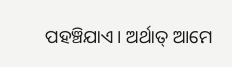ପହଞ୍ଚିଯାଏ। ଅର୍ଥାତ୍ ଆମେ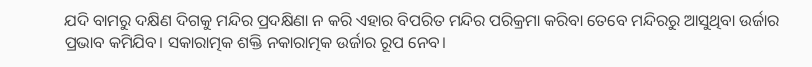ଯଦି ବାମରୁ ଦକ୍ଷିଣ ଦିଗକୁ ମନ୍ଦିର ପ୍ରଦକ୍ଷିଣା ନ କରି ଏହାର ବିପରିତ ମନ୍ଦିର ପରିକ୍ରମା କରିବା ତେବେ ମନ୍ଦିରରୁ ଆସୁଥିବା ଉର୍ଜାର ପ୍ରଭାବ କମିଯିବ। ସକାରାତ୍ମକ ଶକ୍ତି ନକାରାତ୍ମକ ଉର୍ଜାର ରୂପ ନେବ।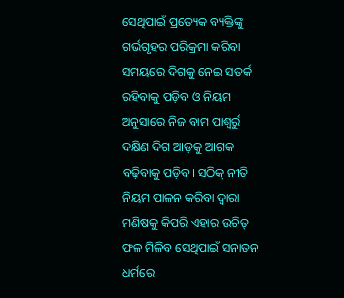ସେଥିପାଇଁ ପ୍ରତ୍ୟେକ ବ୍ୟକ୍ତିଙ୍କୁ ଗର୍ଭଗୃହର ପରିକ୍ରମା କରିବା ସମୟରେ ଦିଗକୁ ନେଇ ସତର୍କ ରହିବାକୁ ପଡ଼ିବ ଓ ନିୟମ ଅନୁସାରେ ନିଜ ବାମ ପାଶ୍ୱର୍ରୁ ଦକ୍ଷିଣ ଦିଗ ଆଡ଼କୁ ଆଗକ ବଢ଼ିବାକୁ ପଡ଼ିବ। ସଠିକ୍ ନୀତି ନିୟମ ପାଳନ କରିବା ଦ୍ୱାରା ମଣିଷକୁ କିପରି ଏହାର ଉଚିତ୍ ଫଳ ମିଳିବ ସେଥିପାଇଁ ସନାତନ ଧର୍ମରେ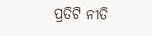ପ୍ରତିଟି ନୀତି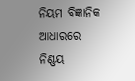ନିୟମ ବିଜ୍ଞାନିକ ଆଧାରରେ ନିଣ୍ଣୟ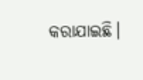କରାଯାଇଛି।